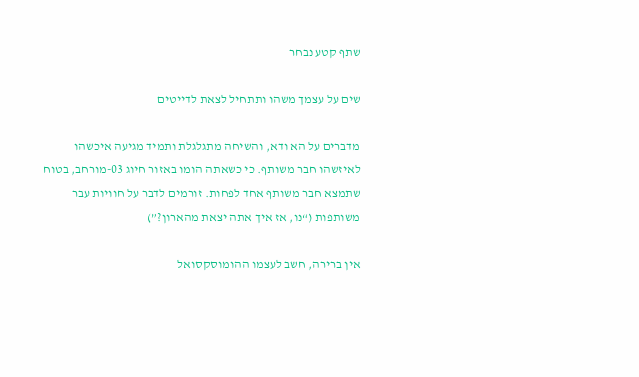שתף קטע נבחר

שים על עצמך משהו ותתחיל לצאת לדייטים

מדברים על הא ודא, והשיחה מתגלגלת ותמיד מגיעה איכשהו לאיזשהו חבר משותף. כי כשאתה הומו באזור חיוג 03-מורחב, בטוח שתמצא חבר משותף אחד לפחות. זורמים לדבר על חוויות עבר משותפות (“נו, אז איך אתה יצאת מהארון?”)

אין ברירה, חשב לעצמו ההומוסקסואל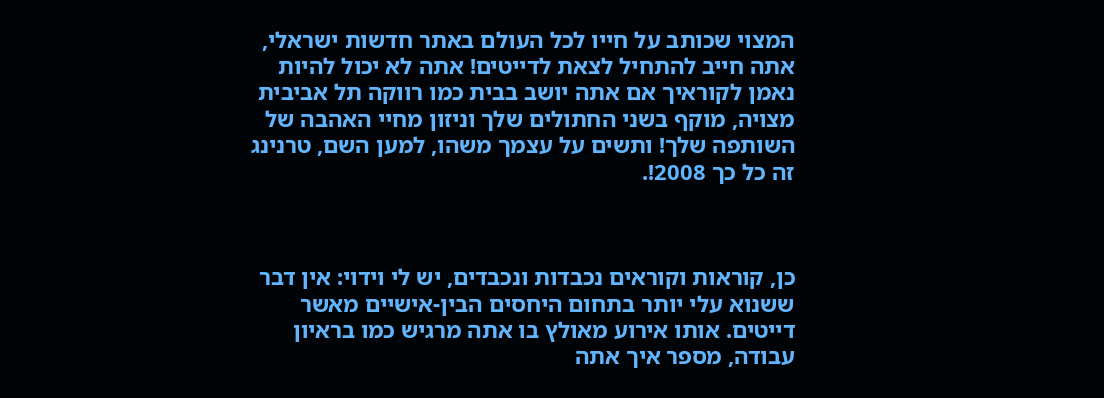המצוי שכותב על חייו לכל העולם באתר חדשות ישראלי, אתה חייב להתחיל לצאת לדייטים! אתה לא יכול להיות נאמן לקוראיך אם אתה יושב בבית כמו רווקה תל אביבית מצויה, מוקף בשני החתולים שלך וניזון מחיי האהבה של השותפה שלך! ותשים על עצמך משהו, למען השם, טרנינג זה כל כך 2008!.



כן, קוראות וקוראים נכבדות ונכבדים, יש לי וידוי: אין דבר ששנוא עלי יותר בתחום היחסים הבין-אישיים מאשר דייטים. אותו אירוע מאולץ בו אתה מרגיש כמו בראיון עבודה, מספר איך אתה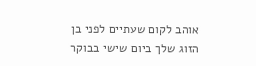אוהב לקום שעתיים לפני בן הזוג שלך ביום שישי בבוקר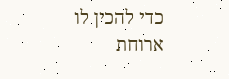כדי להכין לו ארוחת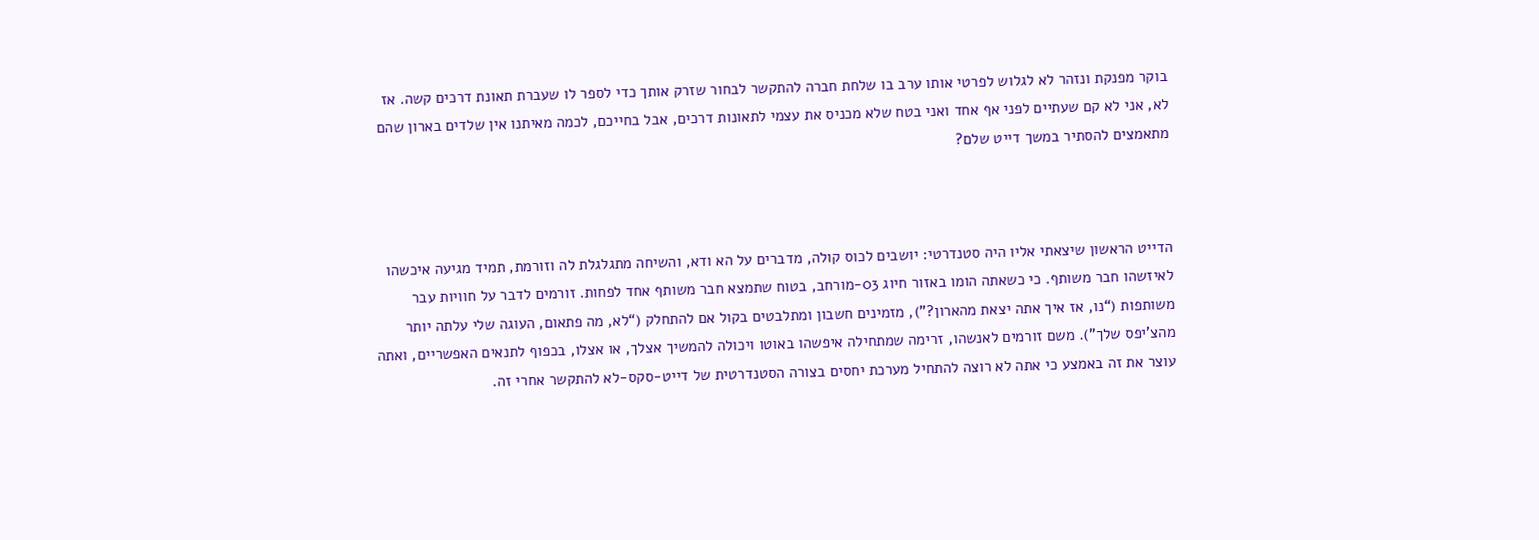בוקר מפנקת ונזהר לא לגלוש לפרטי אותו ערב בו שלחת חברה להתקשר לבחור שזרק אותך כדי לספר לו שעברת תאונת דרכים קשה. אז לא, אני לא קם שעתיים לפני אף אחד ואני בטח שלא מכניס את עצמי לתאונות דרכים, אבל בחייכם, לכמה מאיתנו אין שלדים בארון שהם מתאמצים להסתיר במשך דייט שלם?



הדייט הראשון שיצאתי אליו היה סטנדרטי: יושבים לכוס קולה, מדברים על הא ודא, והשיחה מתגלגלת לה וזורמת, תמיד מגיעה איכשהו לאיזשהו חבר משותף. כי כשאתה הומו באזור חיוג 03-מורחב, בטוח שתמצא חבר משותף אחד לפחות. זורמים לדבר על חוויות עבר משותפות (“נו, אז איך אתה יצאת מהארון?”), מזמינים חשבון ומתלבטים בקול אם להתחלק (“לא, מה פתאום, העוגה שלי עלתה יותר מהצ'יפס שלך"). משם זורמים לאנשהו, זרימה שמתחילה איפשהו באוטו ויכולה להמשיך אצלך, או אצלו, בכפוף לתנאים האפשריים, ואתה עוצר את זה באמצע כי אתה לא רוצה להתחיל מערכת יחסים בצורה הסטנדרטית של דייט-סקס-לא להתקשר אחרי זה.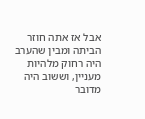אבל אז אתה חוזר הביתה ומבין שהערב היה רחוק מלהיות מעניין, וששוב היה מדובר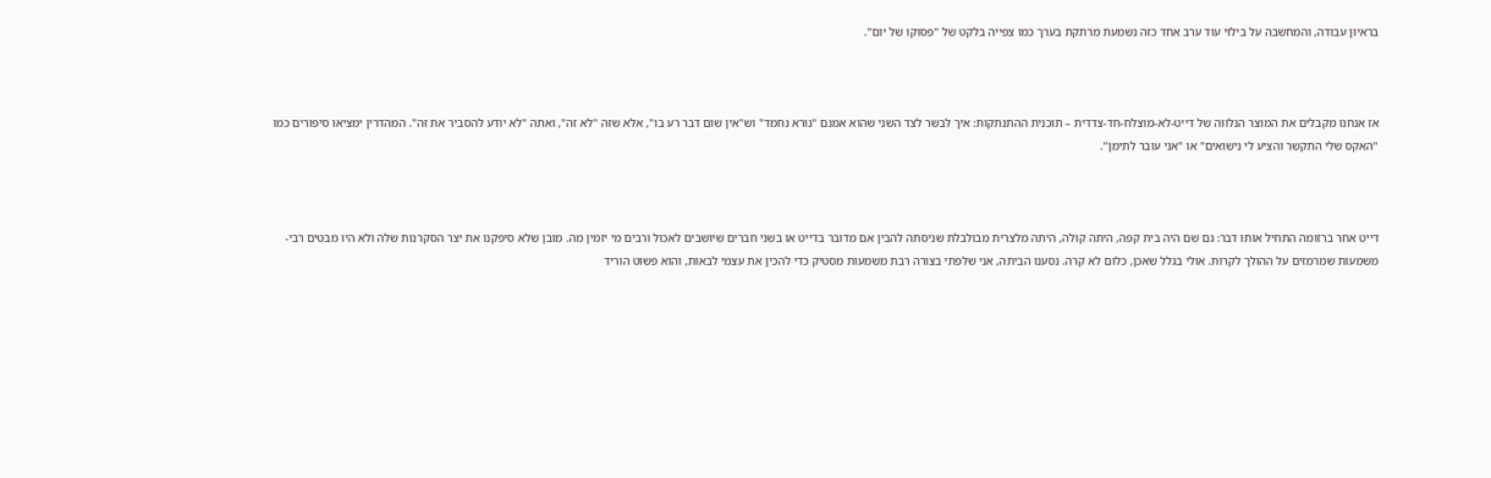בראיון עבודה, והמחשבה על בילוי עוד ערב אחד כזה נשמעת מרתקת בערך כמו צפייה בלקט של "פסוקו של יום".



אז אנחנו מקבלים את המוצר הנלווה של דייט-לא-מוצלח-חד-צדדית – תוכנית ההתנתקות: איך לבשר לצד השני שהוא אמנם "נורא נחמד" וש"אין שום דבר רע בו", אלא שזה "לא זה", ואתה "לא יודע להסביר את זה". המהדרין ימציאו סיפורים כמו "האקס שלי התקשר והציע לי נישואים" או "אני עובר לתימן".



דייט אחר ברזומה התחיל אותו דבר: גם שם היה בית קפה, היתה קולה, היתה מלצרית מבולבלת שניסתה להבין אם מדובר בדייט או בשני חברים שיושבים לאכול ורבים מי יזמין מה. מובן שלא סיפקנו את יצר הסקרנות שלה ולא היו מבטים רבי-משמעות שמרמזים על ההולך לקרות. אולי בגלל שאכן, כלום לא קרה. נסענו הביתה, אני שלפתי בצורה רבת משמעות מסטיק כדי להכין את עצמי לבאות, והוא פשוט הוריד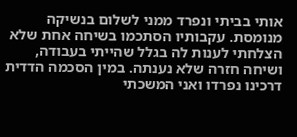אותי בביתי ונפרד ממני לשלום בנשיקה מנומסת. עקבותיו הסתכמו בשיחה אחת שלא הצלחתי לענות לה בגלל שהייתי בעבודה, ושיחה חזרה שלא נענתה. במין הסכמה הדדית דרכינו נפרדו ואני המשכתי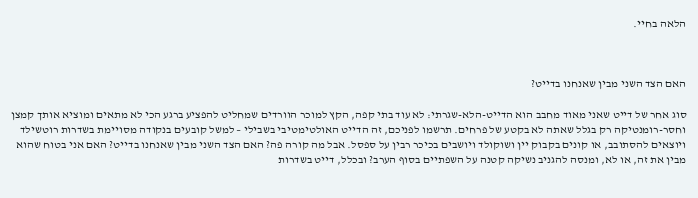הלאה בחיי.



האם הצד השני מבין שאנחנו בדייט?

סוג אחר של דייט שאני מאוד מחבב הוא הדייט-הלא-שגרתי: לא עוד בתי קפה, הקץ למוכר הוורדים שמחליט להפציע ברגע הכי לא מתאים ומוציא אותך קמצן וחסר-רומנטיקה רק בגלל שאתה לא בקטע של פרחים. תרשמו לפניכם, זה הדייט האולטימטיבי בשבילי – למשל קובעים בנקודה מסויימת בשדרות רוטשילד ויוצאים להסתובב, או קונים בקבוק יין ושוקולד ויושבים בכיכר רבין על ספסל. אבל מה קורה פה? האם הצד השני מבין שאנחנו בדייט? האם אני בטוח שהוא מבין את זה, או לא, ומנסה להגניב נשיקה קטנה על השפתיים בסוף הערב? ובכלל, דייט בשדרות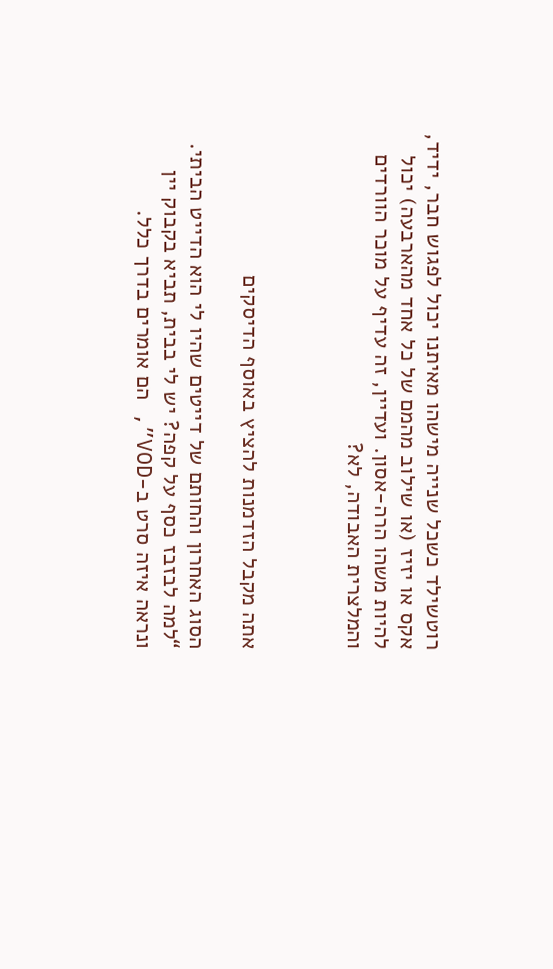רוטשילד כשכל שנייה מישהו מאיתנו יכול לפגוש חבר, ידיד, אקס או יזיז (או שילוב מהמם של כל אחד מהארבעה) יכול להיות משהו הרה-אסון. ועדיין, זה עדיף על מוכר הוורדים והמלצרית האבודה, לא?



אתה מקבל הזדמנות להציץ באוסף הדיסקים

הסוג האחרון והחותם של דייטים שהיו לי הוא הדייט הביתי. “למה לבזבז כסף על קפה? יש לי בבית, תביא בקבוק יין ונראה איזה סרט ב-VOD”, הם אומרים בדרך כלל.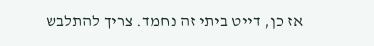אז כן, דייט ביתי זה נחמד. צריך להתלבש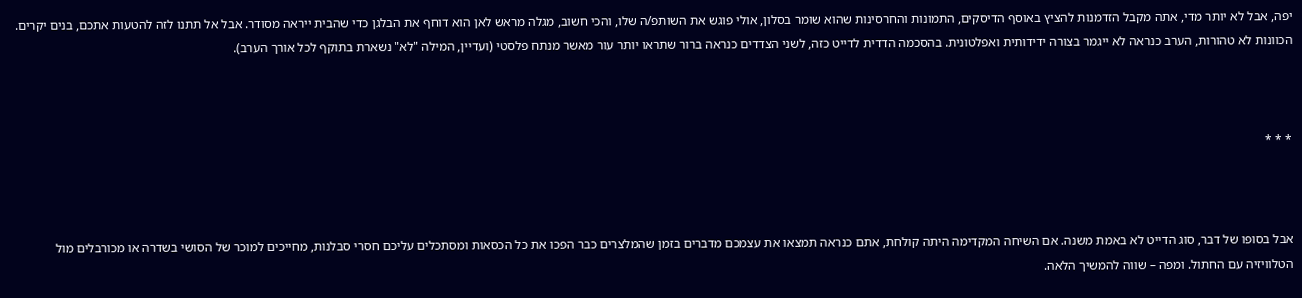יפה, אבל לא יותר מדי, אתה מקבל הזדמנות להציץ באוסף הדיסקים, התמונות והחרסינות שהוא שומר בסלון, אולי פוגש את השותפ/ה שלו, והכי חשוב, מגלה מראש לאן הוא דוחף את הבלגן כדי שהבית ייראה מסודר. אבל אל תתנו לזה להטעות אתכם, בנים יקרים. הכוונות לא טהורות, הערב כנראה לא ייגמר בצורה ידידותית ואפלטונית. בהסכמה הדדית לדייט כזה, לשני הצדדים כנראה ברור שתראו יותר עור מאשר מנתח פלסטי (ועדיין, המילה "לא" נשארת בתוקף לכל אורך הערב).



* * *



אבל בסופו של דבר, סוג הדייט לא באמת משנה. אם השיחה המקדימה היתה קולחת, אתם כנראה תמצאו את עצמכם מדברים בזמן שהמלצרים כבר הפכו את כל הכסאות ומסתכלים עליכם חסרי סבלנות, מחייכים למוכר של הסושי בשדרה או מכורבלים מול הטלוויזיה עם החתול. ומפה – שווה להמשיך הלאה.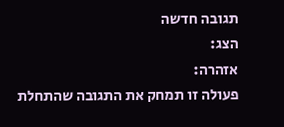תגובה חדשה
הצג:
אזהרה:
פעולה זו תמחק את התגובה שהתחלת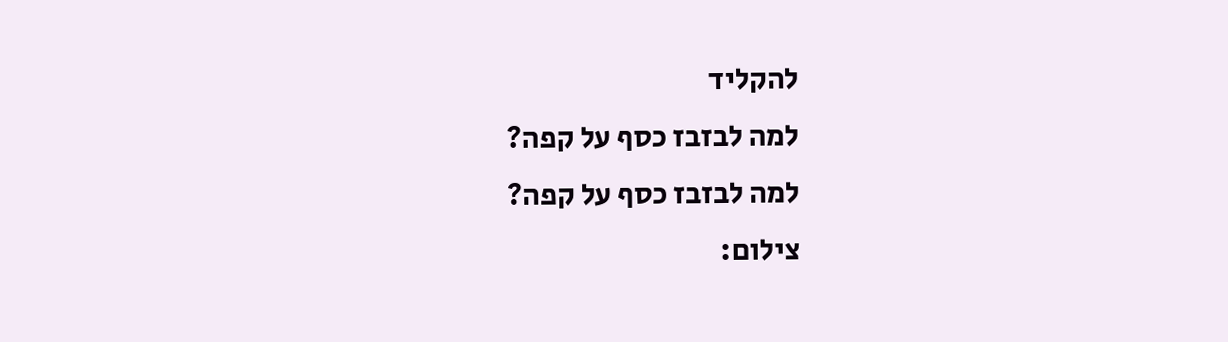להקליד
למה לבזבז כסף על קפה?
למה לבזבז כסף על קפה?
צילום: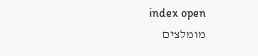index open
מומלצים